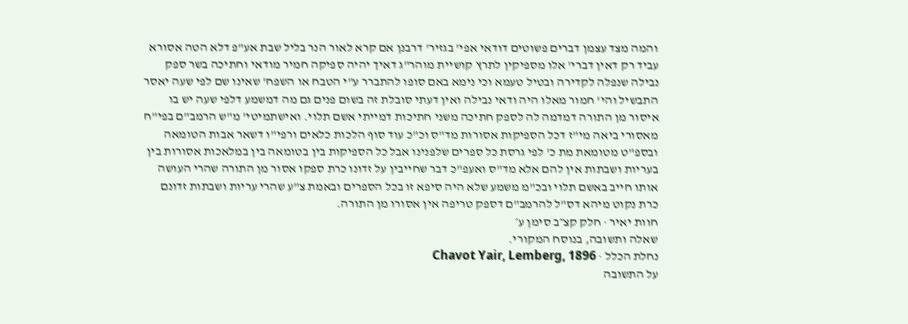והמה מצד עצמן דברים פשוטים דודאי אפי' בגזיר' דרבנן אם קרא לאור הנר בליל שבת אע"פ דלא הטה אסורא עביד רק דאין דברי' אלו מספיקין לתרץ קושיית מוהר"ג דאיך יהיה ספיקה חמיר מודאי וחתיכה בשר ספק נבילה שנפלה לקדירה ובטיל טעמא וכי נימא באם סופו להתברר ע"י הטבח או השפח' שאינו שם לפי שעה יאסר התבשיל והי' חמור מאלו היה ודאי נבילה ואין דעתי סובלת זה בשום פנים גם מה דמשמע דלפי שעה יש בו איסור מן התורה דמדמה לה לספק חתיכה משני חתיכות דמייתי אשם תלוי. ואישתמיטי' מ"ש הרמב"ם בפי"ח מאסורי ביאה מי"ז דכל הספיקות אסורות מד"ס וכ"כ עוד סוף הלכות כלאים ורפי"ו דשאר אבות הטומאה ובספ"ט מטומאת מת כ' לפי גרסת כל ספרים שלפנינו אבל כל הספיקות בין בטומאה בין במלאכות אסורות בין בעריות ושבתות אין להם אלא מד"ס ואעפ"כ דבר שחייבין על זדונו כרת ספקו אסור מן התורה שהרי העושה אותו חייב באשם תלוי ובכ"מ משמע שלא היה סיפא זו בכל הספרים ובאמת צ"ע שהרי עריות ושבתות זדונם כרת נקוט מיהא דס"ל להרמב"ם דספק טריפה אין אסורו מן התורה.
חוות יאיר · חלק קצ״ב סימן ע׳
שאלה ותשובה, בנוסח המקורי.
נחלת הכלל · Chavot Yair, Lemberg, 1896
על התשובה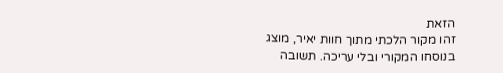הזאת
זהו מקור הלכתי מתוך חוות יאיר, מוצג בנוסחו המקורי ובלי עריכה. תשובה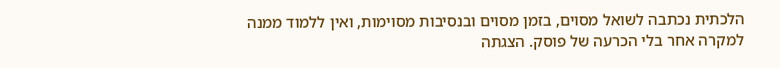הלכתית נכתבה לשואל מסוים, בזמן מסוים ובנסיבות מסוימות, ואין ללמוד ממנה למקרה אחר בלי הכרעה של פוסק. הצגתה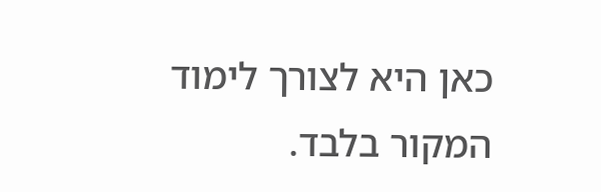כאן היא לצורך לימוד המקור בלבד.